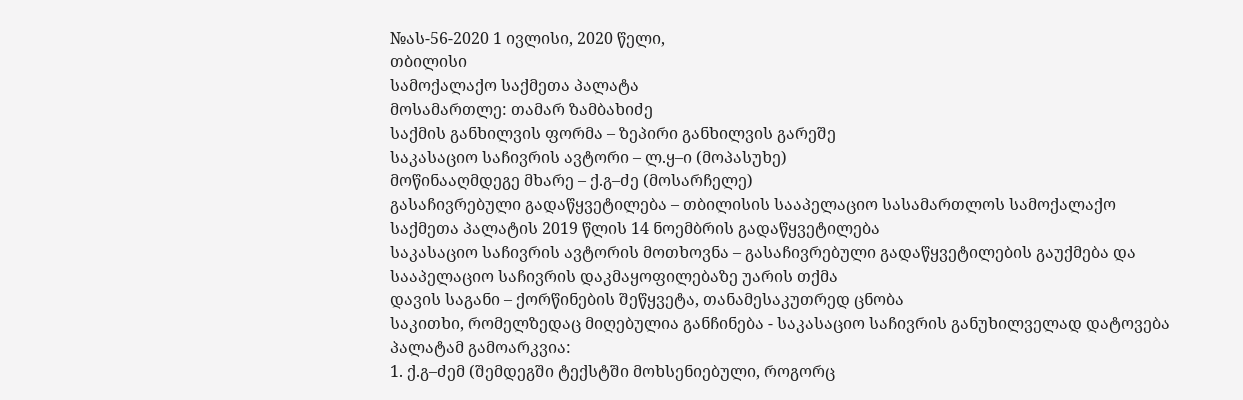№ას-56-2020 1 ივლისი, 2020 წელი,
თბილისი
სამოქალაქო საქმეთა პალატა
მოსამართლე: თამარ ზამბახიძე
საქმის განხილვის ფორმა – ზეპირი განხილვის გარეშე
საკასაციო საჩივრის ავტორი – ლ.ყ–ი (მოპასუხე)
მოწინააღმდეგე მხარე – ქ.გ–ძე (მოსარჩელე)
გასაჩივრებული გადაწყვეტილება – თბილისის სააპელაციო სასამართლოს სამოქალაქო საქმეთა პალატის 2019 წლის 14 ნოემბრის გადაწყვეტილება
საკასაციო საჩივრის ავტორის მოთხოვნა – გასაჩივრებული გადაწყვეტილების გაუქმება და სააპელაციო საჩივრის დაკმაყოფილებაზე უარის თქმა
დავის საგანი – ქორწინების შეწყვეტა, თანამესაკუთრედ ცნობა
საკითხი, რომელზედაც მიღებულია განჩინება - საკასაციო საჩივრის განუხილველად დატოვება
პალატამ გამოარკვია:
1. ქ.გ–ძემ (შემდეგში ტექსტში მოხსენიებული, როგორც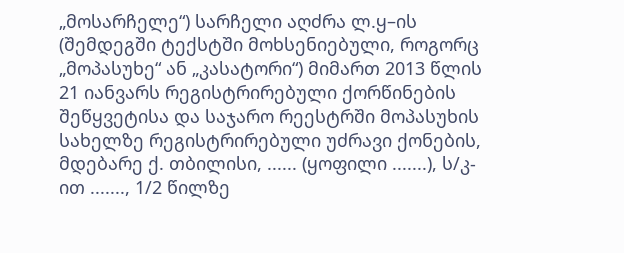„მოსარჩელე“) სარჩელი აღძრა ლ.ყ–ის (შემდეგში ტექსტში მოხსენიებული, როგორც „მოპასუხე“ ან „კასატორი“) მიმართ 2013 წლის 21 იანვარს რეგისტრირებული ქორწინების შეწყვეტისა და საჯარო რეესტრში მოპასუხის სახელზე რეგისტრირებული უძრავი ქონების, მდებარე ქ. თბილისი, ...... (ყოფილი .......), ს/კ-ით ......., 1/2 წილზე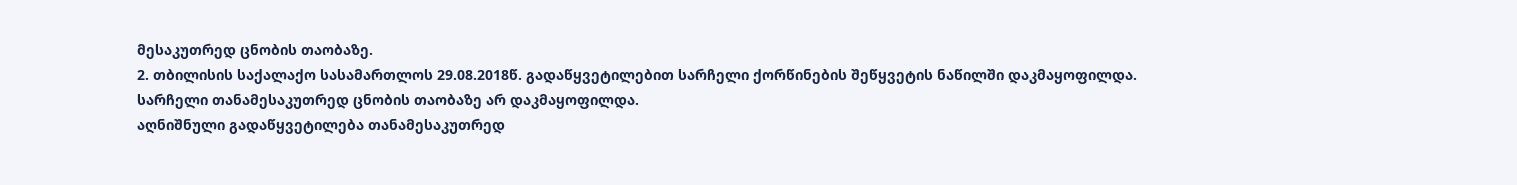მესაკუთრედ ცნობის თაობაზე.
2. თბილისის საქალაქო სასამართლოს 29.08.2018წ. გადაწყვეტილებით სარჩელი ქორწინების შეწყვეტის ნაწილში დაკმაყოფილდა. სარჩელი თანამესაკუთრედ ცნობის თაობაზე არ დაკმაყოფილდა.
აღნიშნული გადაწყვეტილება თანამესაკუთრედ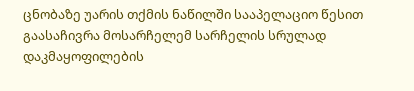ცნობაზე უარის თქმის ნაწილში სააპელაციო წესით გაასაჩივრა მოსარჩელემ სარჩელის სრულად დაკმაყოფილების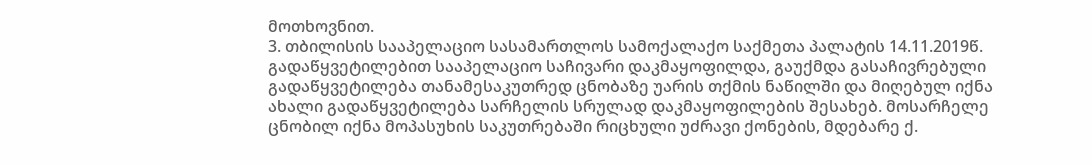მოთხოვნით.
3. თბილისის სააპელაციო სასამართლოს სამოქალაქო საქმეთა პალატის 14.11.2019წ. გადაწყვეტილებით სააპელაციო საჩივარი დაკმაყოფილდა, გაუქმდა გასაჩივრებული გადაწყვეტილება თანამესაკუთრედ ცნობაზე უარის თქმის ნაწილში და მიღებულ იქნა ახალი გადაწყვეტილება სარჩელის სრულად დაკმაყოფილების შესახებ. მოსარჩელე ცნობილ იქნა მოპასუხის საკუთრებაში რიცხული უძრავი ქონების, მდებარე ქ.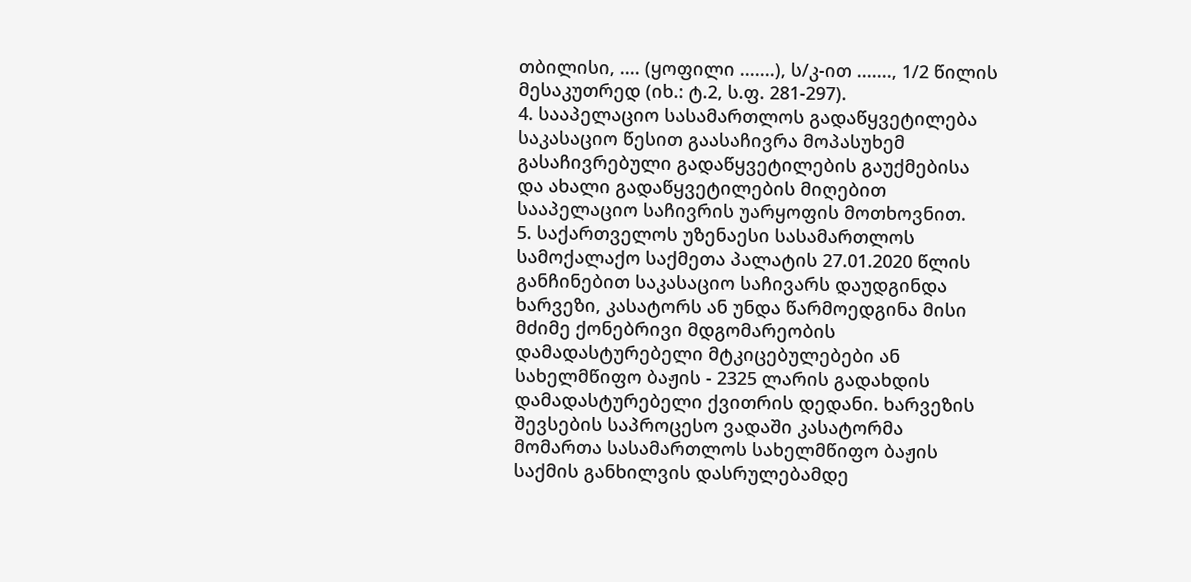თბილისი, .... (ყოფილი .......), ს/კ-ით ......., 1/2 წილის მესაკუთრედ (იხ.: ტ.2, ს.ფ. 281-297).
4. სააპელაციო სასამართლოს გადაწყვეტილება საკასაციო წესით გაასაჩივრა მოპასუხემ გასაჩივრებული გადაწყვეტილების გაუქმებისა და ახალი გადაწყვეტილების მიღებით სააპელაციო საჩივრის უარყოფის მოთხოვნით.
5. საქართველოს უზენაესი სასამართლოს სამოქალაქო საქმეთა პალატის 27.01.2020 წლის განჩინებით საკასაციო საჩივარს დაუდგინდა ხარვეზი, კასატორს ან უნდა წარმოედგინა მისი მძიმე ქონებრივი მდგომარეობის დამადასტურებელი მტკიცებულებები ან სახელმწიფო ბაჟის - 2325 ლარის გადახდის დამადასტურებელი ქვითრის დედანი. ხარვეზის შევსების საპროცესო ვადაში კასატორმა მომართა სასამართლოს სახელმწიფო ბაჟის საქმის განხილვის დასრულებამდე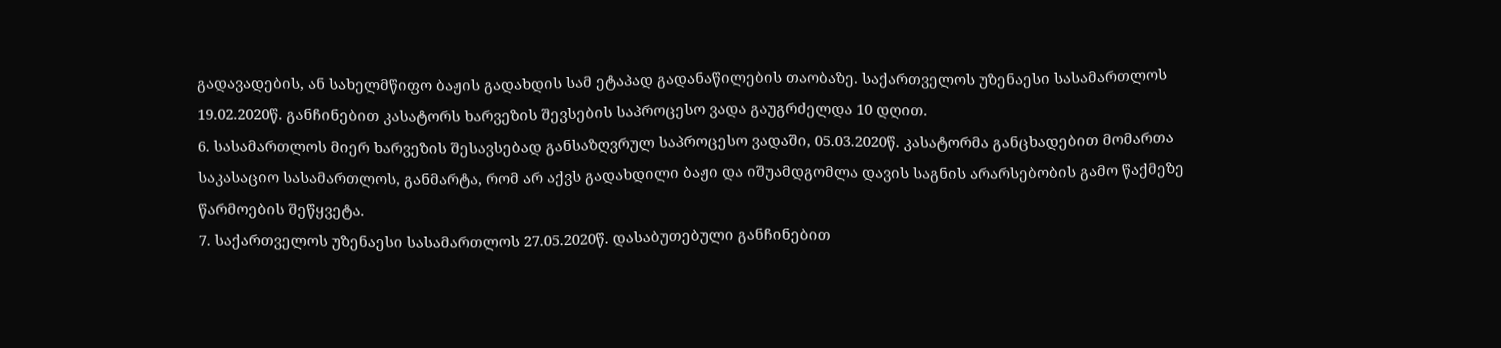გადავადების, ან სახელმწიფო ბაჟის გადახდის სამ ეტაპად გადანაწილების თაობაზე. საქართველოს უზენაესი სასამართლოს 19.02.2020წ. განჩინებით კასატორს ხარვეზის შევსების საპროცესო ვადა გაუგრძელდა 10 დღით.
6. სასამართლოს მიერ ხარვეზის შესავსებად განსაზღვრულ საპროცესო ვადაში, 05.03.2020წ. კასატორმა განცხადებით მომართა საკასაციო სასამართლოს, განმარტა, რომ არ აქვს გადახდილი ბაჟი და იშუამდგომლა დავის საგნის არარსებობის გამო წაქმეზე წარმოების შეწყვეტა.
7. საქართველოს უზენაესი სასამართლოს 27.05.2020წ. დასაბუთებული განჩინებით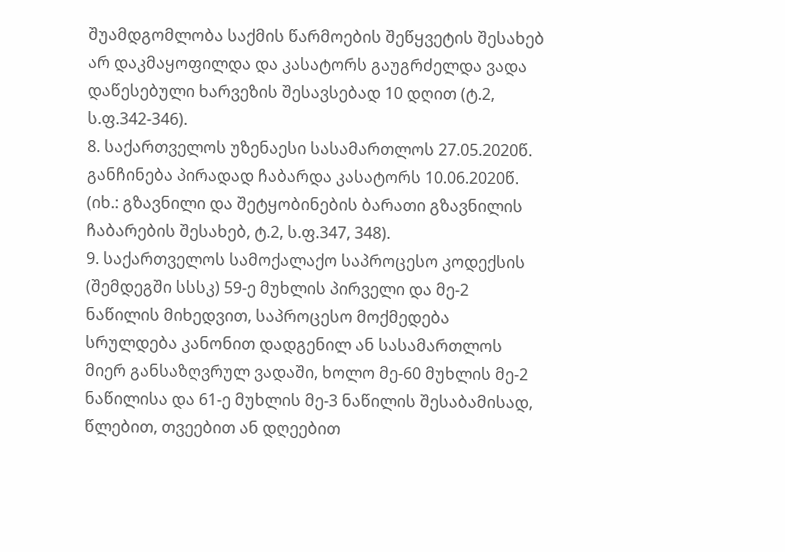შუამდგომლობა საქმის წარმოების შეწყვეტის შესახებ არ დაკმაყოფილდა და კასატორს გაუგრძელდა ვადა დაწესებული ხარვეზის შესავსებად 10 დღით (ტ.2, ს.ფ.342-346).
8. საქართველოს უზენაესი სასამართლოს 27.05.2020წ. განჩინება პირადად ჩაბარდა კასატორს 10.06.2020წ. (იხ.: გზავნილი და შეტყობინების ბარათი გზავნილის ჩაბარების შესახებ, ტ.2, ს.ფ.347, 348).
9. საქართველოს სამოქალაქო საპროცესო კოდექსის (შემდეგში სსსკ) 59-ე მუხლის პირველი და მე-2 ნაწილის მიხედვით, საპროცესო მოქმედება სრულდება კანონით დადგენილ ან სასამართლოს მიერ განსაზღვრულ ვადაში, ხოლო მე-60 მუხლის მე-2 ნაწილისა და 61-ე მუხლის მე-3 ნაწილის შესაბამისად, წლებით, თვეებით ან დღეებით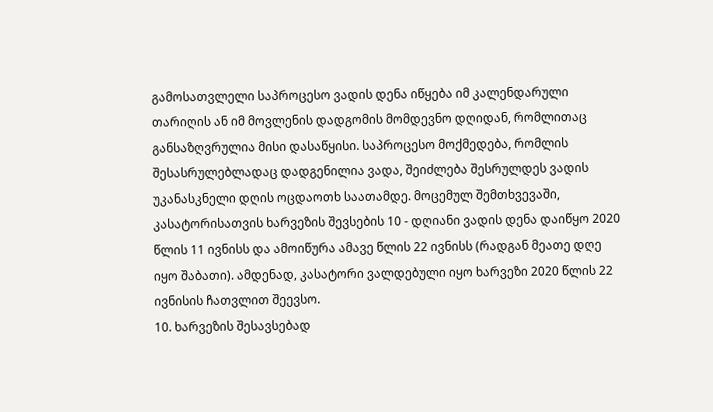გამოსათვლელი საპროცესო ვადის დენა იწყება იმ კალენდარული თარიღის ან იმ მოვლენის დადგომის მომდევნო დღიდან, რომლითაც განსაზღვრულია მისი დასაწყისი. საპროცესო მოქმედება, რომლის შესასრულებლადაც დადგენილია ვადა, შეიძლება შესრულდეს ვადის უკანასკნელი დღის ოცდაოთხ საათამდე. მოცემულ შემთხვევაში, კასატორისათვის ხარვეზის შევსების 10 - დღიანი ვადის დენა დაიწყო 2020 წლის 11 ივნისს და ამოიწურა ამავე წლის 22 ივნისს (რადგან მეათე დღე იყო შაბათი). ამდენად, კასატორი ვალდებული იყო ხარვეზი 2020 წლის 22 ივნისის ჩათვლით შეევსო.
10. ხარვეზის შესავსებად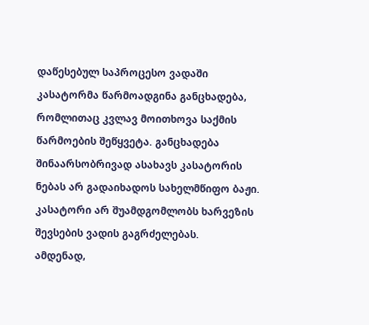დაწესებულ საპროცესო ვადაში კასატორმა წარმოადგინა განცხადება, რომლითაც კვლავ მოითხოვა საქმის წარმოების შეწყვეტა. განცხადება შინაარსობრივად ასახავს კასატორის ნებას არ გადაიხადოს სახელმწიფო ბაჟი. კასატორი არ შუამდგომლობს ხარვეზის შევსების ვადის გაგრძელებას.
ამდენად,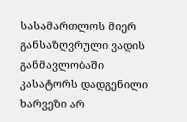სასამართლოს მიერ განსაზღვრული ვადის განმავლობაში კასატორს დადგენილი ხარვეზი არ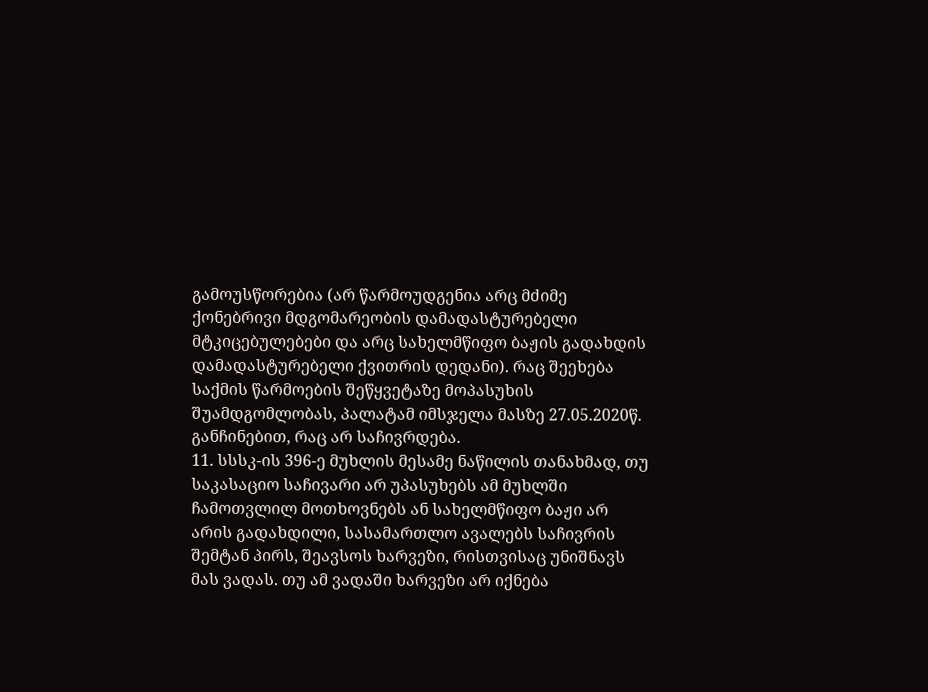გამოუსწორებია (არ წარმოუდგენია არც მძიმე ქონებრივი მდგომარეობის დამადასტურებელი მტკიცებულებები და არც სახელმწიფო ბაჟის გადახდის დამადასტურებელი ქვითრის დედანი). რაც შეეხება საქმის წარმოების შეწყვეტაზე მოპასუხის შუამდგომლობას, პალატამ იმსჯელა მასზე 27.05.2020წ. განჩინებით, რაც არ საჩივრდება.
11. სსსკ-ის 396-ე მუხლის მესამე ნაწილის თანახმად, თუ საკასაციო საჩივარი არ უპასუხებს ამ მუხლში ჩამოთვლილ მოთხოვნებს ან სახელმწიფო ბაჟი არ არის გადახდილი, სასამართლო ავალებს საჩივრის შემტან პირს, შეავსოს ხარვეზი, რისთვისაც უნიშნავს მას ვადას. თუ ამ ვადაში ხარვეზი არ იქნება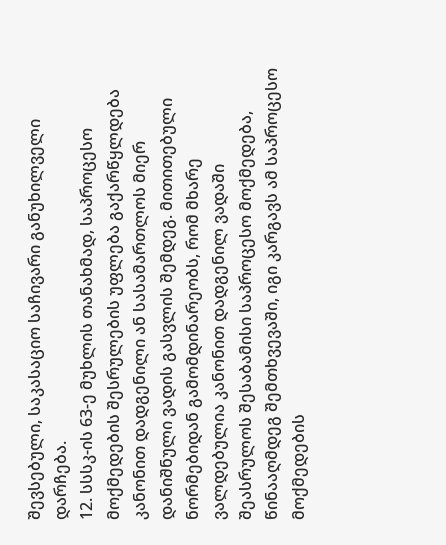შევსებული, საკასაციო საჩივარი განუხილველი დარჩება.
12. სსსკ-ის 63-ე მუხლის თანახმად, საპროცესო მოქმედების შესრულების უფლება გაქარწყლდება კანონით დადგენილი ან სასამართლოს მიერ დანიშნული ვადის გასვლის შემდეგ. მითითებული ნორმებიდან გამომდინარეობს, რომ მხარე ვალდებულია კანონით დადგენილ ვადაში შეასრულოს შესაბამისი საპროცესო მოქმედება, წინააღმდეგ შემთხვევაში, იგი კარგავს ამ საპროცესო მოქმედების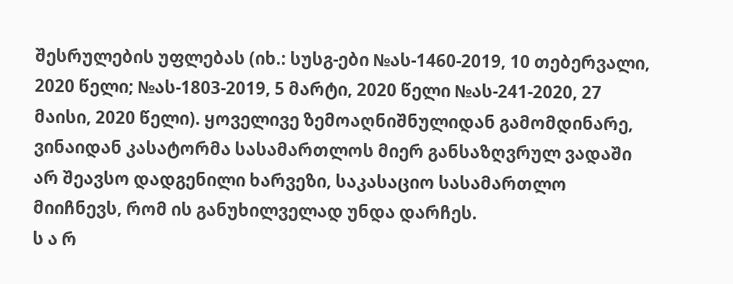შესრულების უფლებას (იხ.: სუსგ-ები №ას-1460-2019, 10 თებერვალი, 2020 წელი; №ას-1803-2019, 5 მარტი, 2020 წელი №ას-241-2020, 27 მაისი, 2020 წელი). ყოველივე ზემოაღნიშნულიდან გამომდინარე, ვინაიდან კასატორმა სასამართლოს მიერ განსაზღვრულ ვადაში არ შეავსო დადგენილი ხარვეზი, საკასაციო სასამართლო მიიჩნევს, რომ ის განუხილველად უნდა დარჩეს.
ს ა რ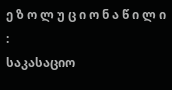ე ზ ო ლ უ ც ი ო ნ ა წ ი ლ ი :
საკასაციო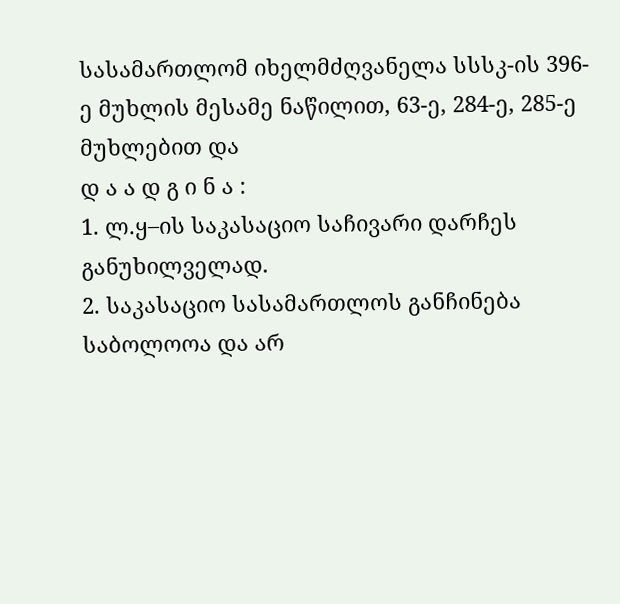სასამართლომ იხელმძღვანელა სსსკ-ის 396-ე მუხლის მესამე ნაწილით, 63-ე, 284-ე, 285-ე მუხლებით და
დ ა ა დ გ ი ნ ა :
1. ლ.ყ–ის საკასაციო საჩივარი დარჩეს განუხილველად.
2. საკასაციო სასამართლოს განჩინება საბოლოოა და არ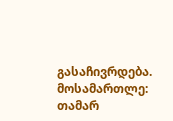გასაჩივრდება.
მოსამართლე: თამარ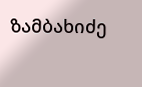ზამბახიძე